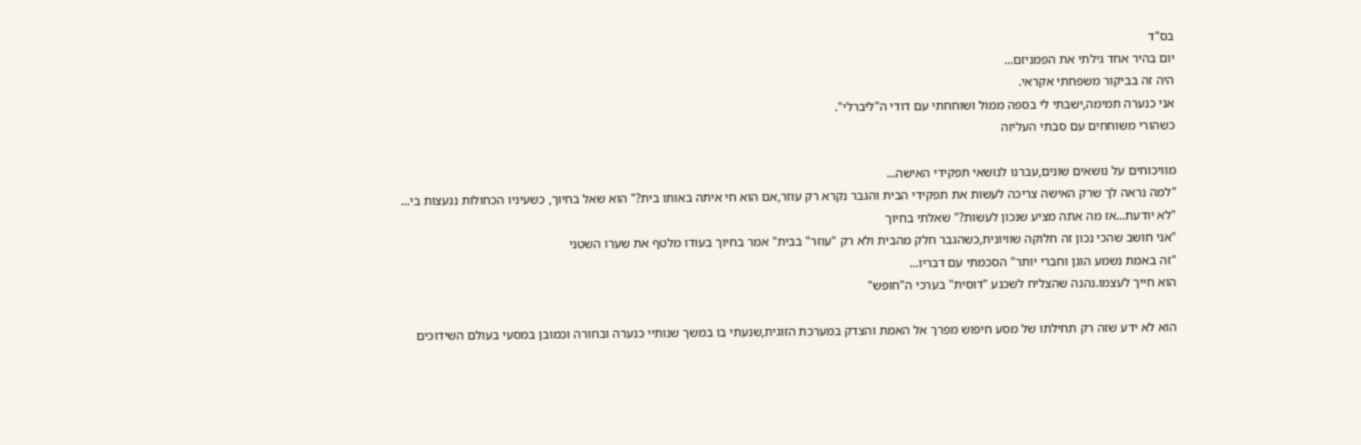בס"ד
יום בהיר אחד גילתי את הפמניזם...
היה זה בביקור משפחתי אקראי.
אני כנערה תמימה,ישבתי לי בספה ממול ושוחחתי עם דודי ה"ליברלי".
כשהורי משוחחים עם סבתי העליזה

מוויכוחים על נושאים שונים,עברנו לנושאי תפקידי האישה...
"למה נראה לך שרק האישה צריכה לעשות את תפקידי הבית והגבר נקרא רק עוזר,אם הוא חי איתה באותו בית?" הוא שאל בחיוך, כשעיניו הכחולות ננעצות בי...
"לא יודעת...אז מה אתה מציע שנכון לעשות?" שאלתי בחיוך
"אני חושב שהכי נכון זה חלוקה שוויונית,כשהגבר חלק מהבית ולא רק "עוזר" בבית" אמר בחיוך בעודו מלטף את שערו השטני
"זה באמת נשמע הוגן וחברי יותר" הסכמתי עם דבריו...
הוא חייך לעצמו.נהנה שהצליח לשכנע "דוסית" בערכי ה"חופש"

הוא לא ידע שזה רק תחילתו של מסע חיפוש מפרך אל האמת והצדק במערכת הזוגית,שנעתי בו במשך שנותיי כנערה ובחורה וכמובן במסעי בעולם השידוכים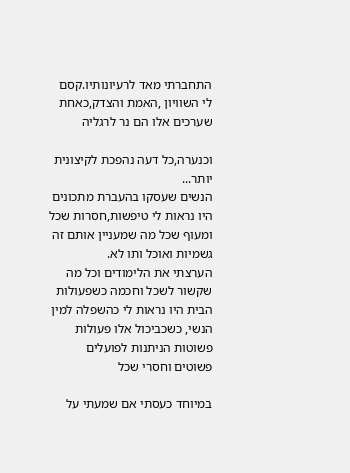התחברתי מאד לרעיונותיו.קסם לי השוויון ,האמת והצדק,כאחת שערכים אלו הם נר לרגליה

וכנערה,כל דעה נהפכת לקיצונית יותר...
הנשים שעסקו בהעברת מתכונים היו נראות לי טיפשות,חסרות שכל ומעוף שכל מה שמעניין אותם זה גשמיות ואוכל ותו לא.
הערצתי את הלימודים וכל מה שקשור לשכל וחכמה כשפעולות הבית היו נראות לי כהשפלה למין הנשי, כשכביכול אלו פעולות פשוטות הניתנות לפועלים פשוטים וחסרי שכל

במיוחד כעסתי אם שמעתי על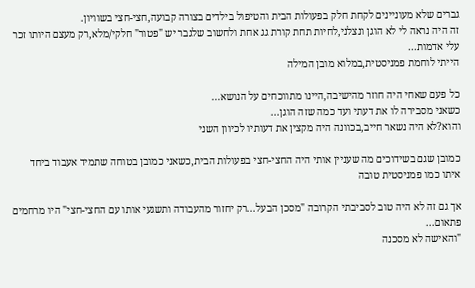גברים שלא מעוניינים לקחת חלק בפעולות הבית והטיפול בילדים בצורה קבועה,חצי-חצי בשוויון.
זה היה נראה לי לא הוגן ונצלני,לחיות תחת קורת גג אחת ולחשוב שלגבר יש "פטור" חלקי/מלא,רק מעצם היותו זכר עלי אדמות...
הייתי לוחמת פמניסטית,במלוא מובן המילה

כל פעם שאחי היה חוזר מהישיבה,היינו מתווכחים על הנושא...
כשאני מסבירה לו את דעתי ועד כמה שזה הוגן...
והוא?לא היה נשאר חייב,בכוונה היה מקצין את דעותיו לכיוון השני

כמובן שגם בשידוכים מה שעניין אותי היה החצי-חצי בפעולות הבית,כשאני כמובן בטוחה שתמיד אעבוד ביחד איתו כמו פמניסטית טובה

אך גם זה לא היה טוב לסביבתי הקרובה "מסכן הבעל...רק יחזור מהעבודה ותשגעי אותו עם החצי-חצי" היו מרחמים פתאום...
"והאישה לא מסכנה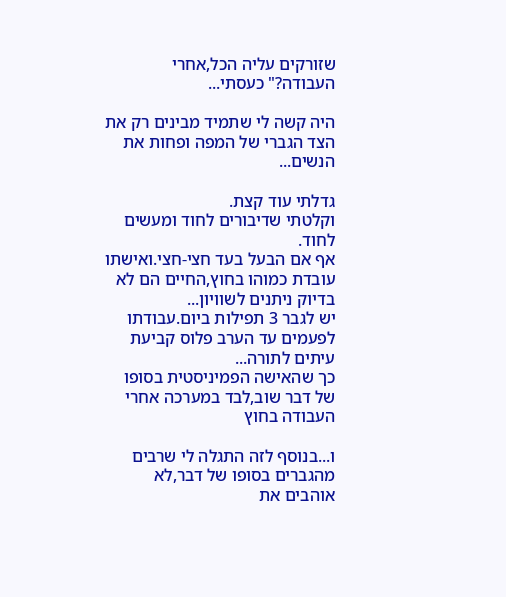שזורקים עליה הכל,אחרי העבודה?" כעסתי...

היה קשה לי שתמיד מבינים רק את הצד הגברי של המפה ופחות את הנשים...

גדלתי עוד קצת.
וקלטתי שדיבורים לחוד ומעשים לחוד.
אף אם הבעל בעד חצי-חצי.ואישתו עובדת כמוהו בחוץ,החיים הם לא בדיוק ניתנים לשוויון...
יש לגבר 3 תפילות ביום.עבודתו לפעמים עד הערב פלוס קביעת עיתים לתורה...
כך שהאישה הפמיניסטית בסופו של דבר שוב,לבד במערכה אחרי העבודה בחוץ

ו...בנוסף לזה התגלה לי שרבים מהגברים בסופו של דבר,לא אוהבים את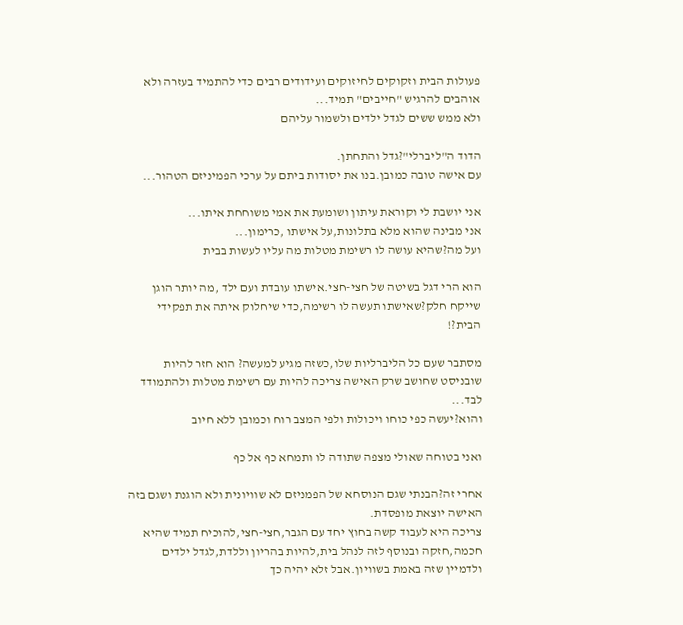פעולות הבית וזקוקים לחיזוקים ועידודים רבים כדי להתמיד בעזרה ולא אוהבים להרגיש "חייבים" תמיד...
ולא ממש ששים לגדל ילדים ולשמור עליהם

הדוד ה"ליברלי"?גדל והתחתן.
עם אישה טובה כמובן.בנו את יסודות ביתם על ערכי הפמיניזם הטהור...

אני יושבת לי וקוראת עיתון ושומעת את אמי משוחחת איתו...
אני מבינה שהוא מלא בתלונות,על אישתו ,כרימון...
ועל מה?שהיא עושה לו רשימת מטלות מה עליו לעשות בבית

הוא הרי דגל בשיטה של חצי-חצי.אישתו עובדת ועם ילד ,מה יותר הוגן שייקח חלק?שאישתו תעשה לו רשימה,כדי שיחלוק איתה את תפקידי הבית?!

מסתבר שעם כל הליברליות שלו,כשזה מגיע למעשה? הוא חזר להיות שובניסט שחושב שרק האישה צריכה להיות עם רשימת מטלות ולהתמודד לבד...
והוא?יעשה כפי כוחו ויכולות ולפי המצב רוח וכמובן ללא חיוב

ואני בטוחה שאולי מצפה שתודה לו ותמחא כף אל כף

אחרי זה?הבנתי שגם הנוסחא של הפמניזם לא שוויונית ולא הוגנת ושגם בזה האישה יוצאת מופסדת.
צריכה היא לעבוד קשה בחוץ יחד עם הגבר,חצי-חצי,להוכיח תמיד שהיא חכמה,חזקה ובנוסף לזה לנהל בית,להיות בהריון וללדת,לגדל ילדים ולדמיין שזה באמת בשוויון.אבל זלא יהיה כך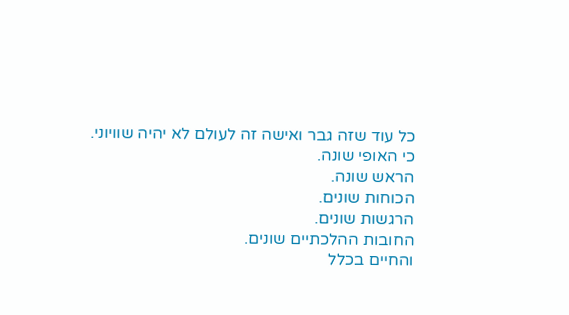כל עוד שזה גבר ואישה זה לעולם לא יהיה שוויוני.
כי האופי שונה.
הראש שונה.
הכוחות שונים.
הרגשות שונים.
החובות ההלכתיים שונים.
והחיים בכלל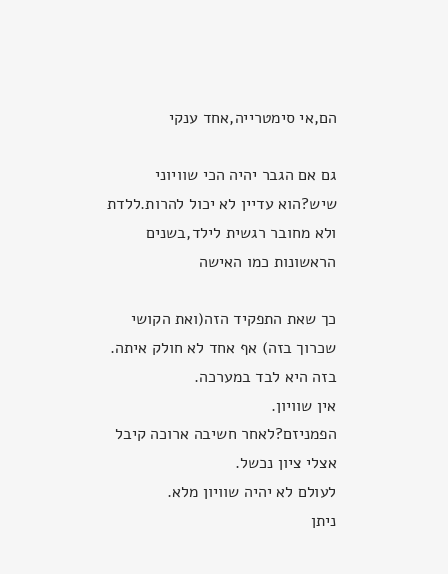הם,אי סימטרייה,אחד ענקי

גם אם הגבר יהיה הכי שוויוני שיש?הוא עדיין לא יכול להרות.ללדת ולא מחובר רגשית לילד,בשנים הראשונות כמו האישה

כך שאת התפקיד הזה(ואת הקושי שכרוך בזה) אף אחד לא חולק איתה.
בזה היא לבד במערכה.
אין שוויון.
הפמניזם?לאחר חשיבה ארוכה קיבל אצלי ציון נכשל.
לעולם לא יהיה שוויון מלא.
ניתן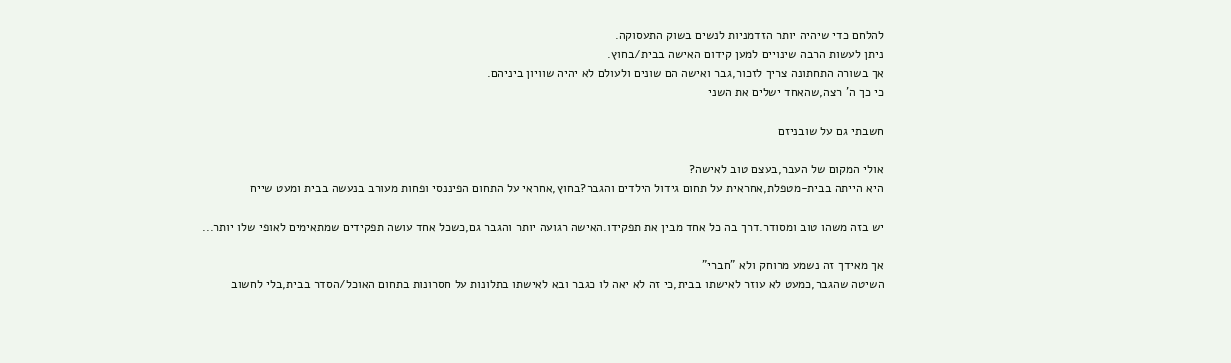להלחם כדי שיהיה יותר הזדמניות לנשים בשוק התעסוקה.
ניתן לעשות הרבה שינויים למען קידום האישה בבית/בחוץ.
אך בשורה התחתונה צריך לזכור,גבר ואישה הם שונים ולעולם לא יהיה שוויון ביניהם.
כי כך ה' רצה,שהאחד ישלים את השני

חשבתי גם על שובניזם

אולי המקום של העבר,בעצם טוב לאישה?
היא הייתה בבית-מטפלת,אחראית על תחום גידול הילדים והגבר?בחוץ,אחראי על התחום הפיננסי ופחות מעורב בנעשה בבית ומעט שייח

יש בזה משהו טוב ומסודר.דרך בה כל אחד מבין את תפקידו.האישה רגועה יותר והגבר גם,כשכל אחד עושה תפקידים שמתאימים לאופי שלו יותר...

אך מאידך זה נשמע מרוחק ולא "חברי"
השיטה שהגבר,כמעט לא עוזר לאישתו בבית,כי זה לא יאה לו כגבר ובא לאישתו בתלונות על חסרונות בתחום האוכל/הסדר בבית,בלי לחשוב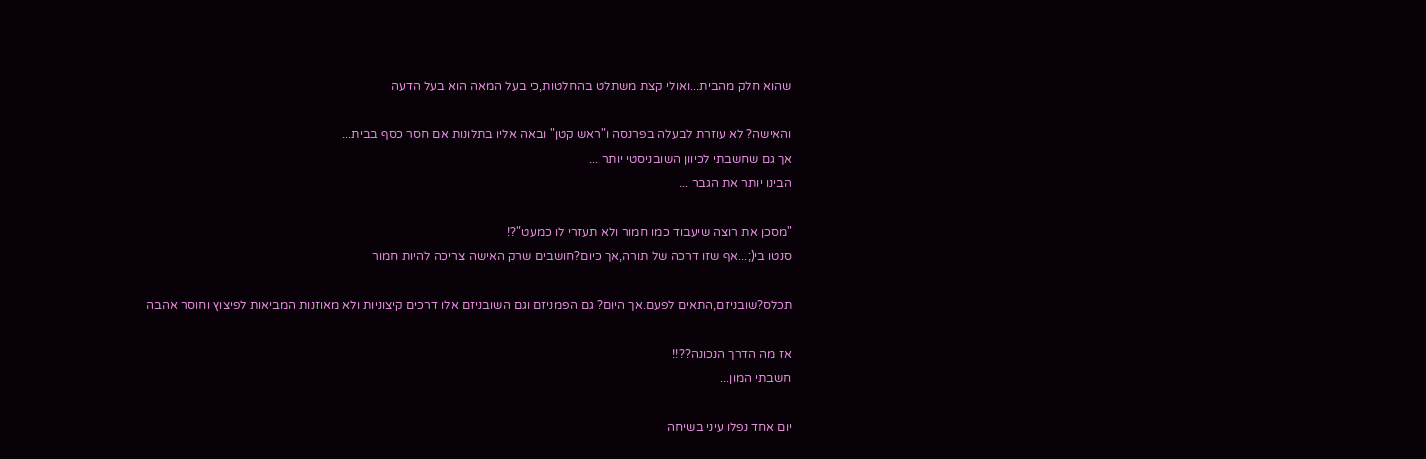שהוא חלק מהבית...ואולי קצת משתלט בהחלטות,כי בעל המאה הוא בעל הדעה

והאישה? לא עוזרת לבעלה בפרנסה ו"ראש קטן" ובאה אליו בתלונות אם חסר כסף בבית...
אך גם שחשבתי לכיוון השובניסטי יותר ...
הבינו יותר את הגבר ...

"מסכן את רוצה שיעבוד כמו חמור ולא תעזרי לו כמעט"?!
סנטו בי(;...אף שזו דרכה של תורה,אך כיום?חושבים שרק האישה צריכה להיות חמור

תכלס?שובניזם,התאים לפעם.אך היום? גם הפמניזם וגם השובניזם אלו דרכים קיצוניות ולא מאוזנות המביאות לפיצוץ וחוסר אהבה

אז מה הדרך הנכונה??!!
חשבתי המון...

יום אחד נפלו עיני בשיחה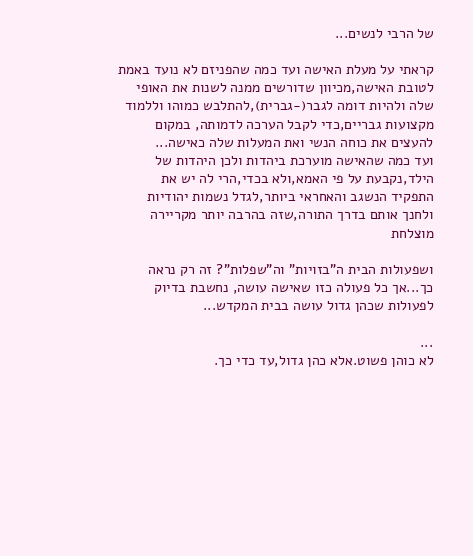של הרבי לנשים...

קראתי על מעלת האישה ועד כמה שהפניזם לא נועד באמת לטובת האישה,מכיוון שדורשים ממנה לשנות את האופי שלה ולהיות דומה לגבר(-גברית),להתלבש כמוהו וללמוד מקצועות גבריים,כדי לקבל הערכה לדמותה, במקום להעצים את כוחה הנשי ואת המעלות שלה כאישה...
ועד כמה שהאישה מוערכת ביהדות ולכן היהדות של הילד,נקבעת על פי האמא,ולא בכדי,הרי לה יש את התפקיד הנשגב והאחראי ביותר,לגדל נשמות יהודיות ולחנך אותם בדרך התורה,שזה בהרבה יותר מקריירה מוצלחת

ושפעולות הבית ה"בזויות" וה"שפלות"? זה רק נראה כך...אך כל פעולה כזו שאישה עושה, נחשבת בדיוק לפעולות שכהן גדול עושה בבית המקדש...

...
לא כוהן פשוט.אלא כהן גדול,עד כדי כך.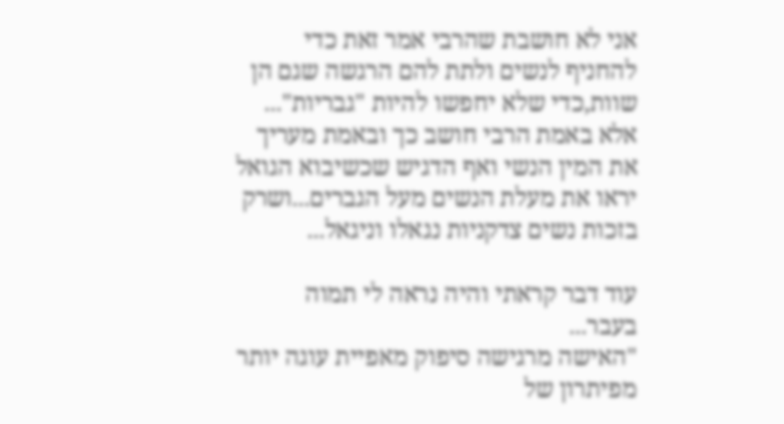אני לא חושבת שהרבי אמר זאת כדי להחניף לנשים ולתת להם הרגשה שגם הן שוות,כדי שלא יחפשו להיות "גבריות"...
אלא באמת הרבי חושב כך ובאמת מעריך את המין הנשי ואף הדגיש שכשיבוא הגואל יראו את מעלת הנשים מעל הגברים...ושרק בזכות נשים צדקניות נגאלו וניגאל...

עוד דבר קראתי והיה נראה לי תמוה בעבר...
"האישה מרגישה סיפוק מאפיית עוגה יותר מפיתרון של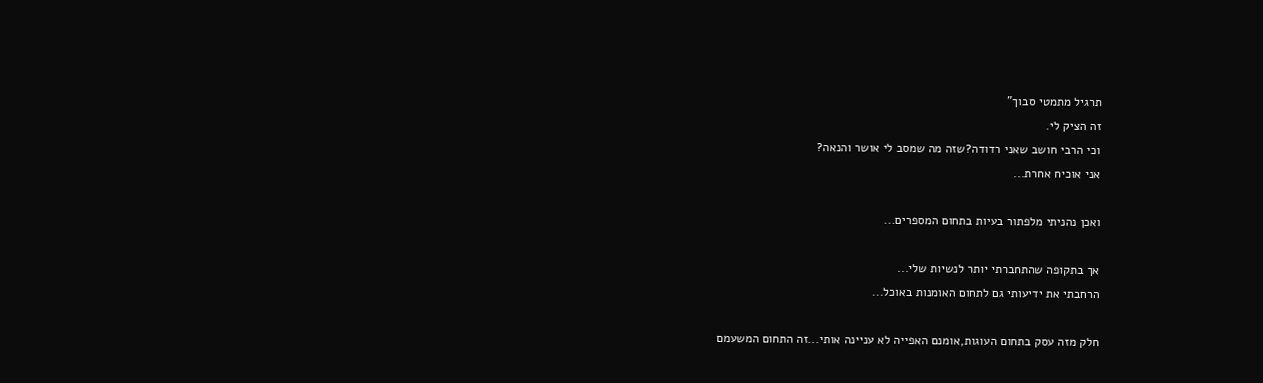תרגיל מתמטי סבוך"
זה הציק לי.
וכי הרבי חושב שאני רדודה?שזה מה שמסב לי אושר והנאה?
אני אוכיח אחרת...

ואכן נהניתי מלפתור בעיות בתחום המספרים...

אך בתקופה שהתחברתי יותר לנשיות שלי...
הרחבתי את ידיעותי גם לתחום האומנות באוכל...

חלק מזה עסק בתחום העוגות,אומנם האפייה לא עניינה אותי...זה התחום המשעמם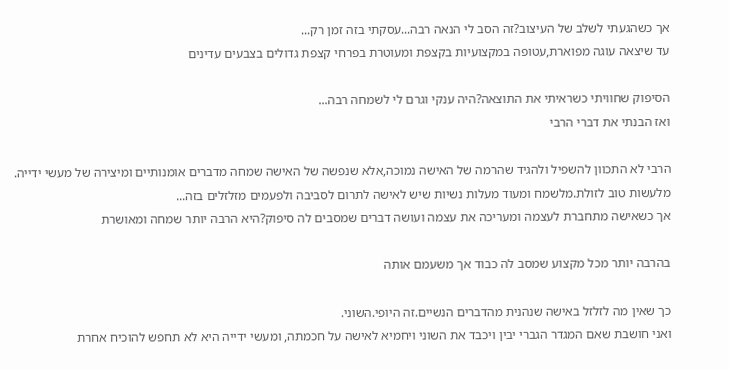אך כשהגעתי לשלב של העיצוב?זה הסב לי הנאה רבה...עסקתי בזה זמן רק...
עד שיצאה עוגה מפוארת,עטופה במקצועיות בקצפת ומעוטרת בפרחי קצפת גדולים בצבעים עדינים

הסיפוק שחוויתי כשראיתי את התוצאה?היה ענקי וגרם לי לשמחה רבה...
ואז הבנתי את דברי הרבי

הרבי לא התכוון להשפיל ולהגיד שהרמה של האישה נמוכה,אלא שנפשה של האישה שמחה מדברים אומנותיים ומיצירה של מעשי ידייה.
מלעשות טוב לזולת.מלשמח ומעוד מעלות נשיות שיש לאישה לתרום לסביבה ולפעמים מזלזלים בזה...
אך כשאישה מתחברת לעצמה ומעריכה את עצמה ועושה דברים שמסבים לה סיפוק?היא הרבה יותר שמחה ומאושרת

בהרבה יותר מכל מקצוע שמסב לה כבוד אך משעמם אותה

כך שאין מה לזלזל באישה שנהנית מהדברים הנשיים.זה היופי.השוני.
ואני חושבת שאם המגדר הגברי יבין ויכבד את השוני ויחמיא לאישה על חכמתה, ומעשי ידייה היא לא תחפש להוכיח אחרת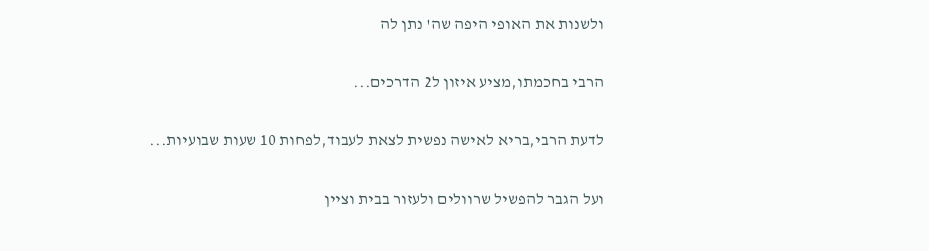ולשנות את האופי היפה שה' נתן לה

הרבי בחכמתו,מציע איזון ל2 הדרכים...

לדעת הרבי,בריא לאישה נפשית לצאת לעבוד,לפחות 10 שעות שבועיות...

ועל הגבר להפשיל שרוולים ולעזור בבית וציין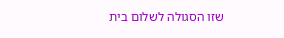שזו הסגולה לשלום בית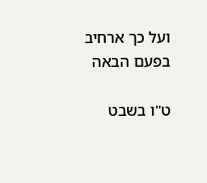ועל כך ארחיב בפעם הבאה

ט"ו בשבט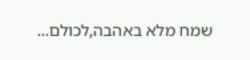שמח מלא באהבה,לכולם...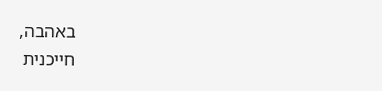באהבה,
חייכנית